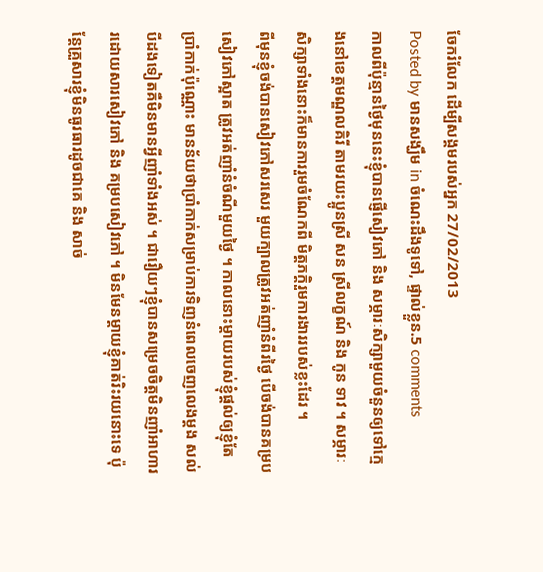ចែករំលែក ដើម្បីសង្គមរបស់អ្នក 27/02/2013
Posted by មានសង្ឃឹម in ចំណេះដឹងទូទៅ, ផ្ទាល់ខ្លួន.5 comments
កាលពីប៉ុន្មានថ្ងៃមុននេះខ្ញុំបានផ្ញើសៀវភៅ និង សម្ភារៈសិក្សាមួយចំនួនឲ្យទៅក្មេងនៅខេត្តមណ្ឌលគិរី តាមរយះប្អូនស្រី សន ស្រីលក្ខណ៍ និង កូន ទាវ ។ សម្ភារៈសិក្សាទាំងនោះក៏មានការរួមចំណែកពី មិត្តភក្តិរួមការងាររបស់ខ្លះដែរ ។
ពីមុនខ្ញុំចង់បានសៀវភៅសរសេរ មួយក្បាលត្រូវអត់ញាំនំពីរថ្ងៃ បើចង់បានគម្របសៀវភៅស្អាត ត្រូវអត់ញាំនំចំណីមួយថ្ងៃ ។ កាលនោះម្ដាយរបស់ខ្ញុំផ្ដល់ឲ្យខ្ញុំតែ ប្រាំកាក់ប៉ុណ្ណោះ មានន័យថាប្រាំកាក់សម្រាប់ការទិញនំពេលចេញលេងម្ដង សល់បីដងទៀតគឺមិនមានអ្វីញាំទាំងអស់ ។ ជារឿយៗខ្ញុំបានសម្រេចចិត្តមិនញាំអាហាររដោយសារសៀវភៅ និង គម្របសៀវភៅ ។ មិនមែនម្ដាយខ្ញុំគាត់រិះរយនោះទេ ប៉ុន្តែគ្រួសារខ្ញុំមិនធូរធារដូចជាគេ និង សាច់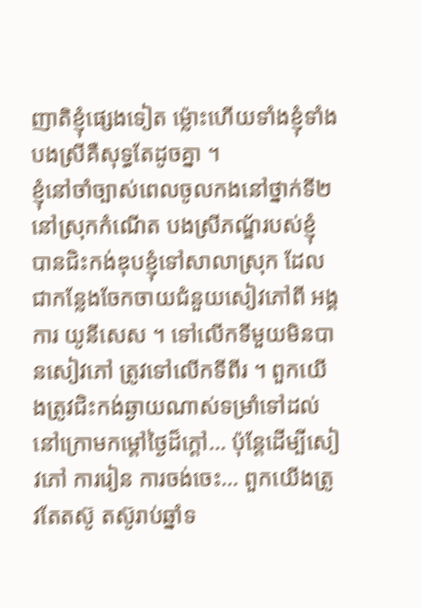ញាតិខ្ញុំផ្សេងទៀត ម្ល៉ោះហើយទាំងខ្ញុំទាំងបងស្រីគឺសុទ្ធតែដូចគ្នា ។
ខ្ញុំនៅចាំច្បាស់ពេលចូលកងនៅថ្នាក់ទី២នៅស្រុកកំណើត បងស្រីភណ្ឌ័របស់ខ្ញុំ បានជិះកង់ឌុបខ្ញុំទៅសាលាស្រុក ដែលជាកន្លែងចែកចាយជំនួយសៀវភៅពី អង្គការ យូនីសេស ។ ទៅលើកទីមួយមិនបានសៀវភៅ ត្រូវទៅលើកទីពីរ ។ ពួកយើងត្រូវជិះកង់ឆ្ងាយណាស់ទម្រាំទៅដល់ នៅក្រោមកម្ដៅថ្ងៃដ៏ក្ដៅ… ប៉ុន្តែដើម្បីសៀវភៅ ការរៀន ការចង់ចេះ… ពួកយើងត្រូវតែតស៊ូ តស៊ូរាប់ឆ្នាំទ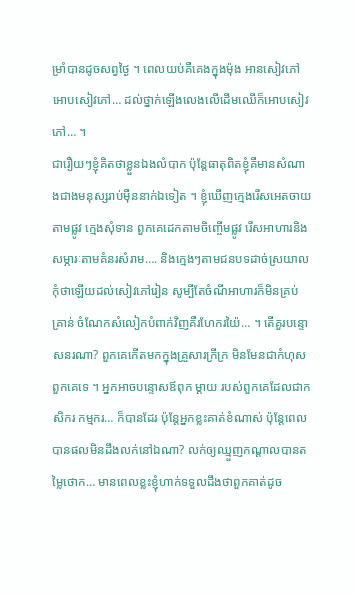ម្រាំបានដូចសព្វថ្ងៃ ។ ពេលយប់គឺគេងក្នុងម៉ុង អានសៀវភៅ អោបសៀវភៅ… ដល់ថ្នាក់ឡើងលេងលើដើមឈើក៏អោបសៀវភៅ… ។
ជារឿយៗខ្ញុំគិតថាខ្លួនឯងលំបាក ប៉ុន្តែធាតុពិតខ្ញុំគឺមានសំណាងជាងមនុស្សរាប់ម៉ឺននាក់ឯទៀត ។ ខ្ញុំឃើញក្មេងរើសអេតចាយតាមផ្លូវ ក្មេងសុំទាន ពួកគេដេកតាមចិញ្ចើមផ្លូវ រើសអាហារនិង សម្ភារៈតាមគំនរសំរាម…. និងក្មេងៗតាមជនបទដាច់ស្រយាល កុំថាឡើយដល់សៀវភៅរៀន សូម្បីតែចំណីអាហារក៏មិនគ្រប់គ្រាន់ ចំណែកសំលៀកបំពាក់វិញគឺរហែករយ៉ៃ… ។ តើគួរបន្ទោសនរណា? ពួកគេកើតមកក្នុងគ្រួសារក្រីក្រ មិនមែនជាកំហុសពួកគេទេ ។ អ្នកអាចបន្ទោសឪពុក ម្ដាយ របស់ពួកគេដែលជាកសិករ កម្មករ… ក៏បានដែរ ប៉ុន្តែអ្នកខ្លះគាត់ខំណាស់ ប៉ុន្តែពេលបានផលមិនដឹងលក់នៅឯណា? លក់ឲ្យឈ្មួញកណ្ដាលបានតម្លៃថោក… មានពេលខ្លះខ្ញុំហាក់ទទួលដឹងថាពួកគាត់ដូច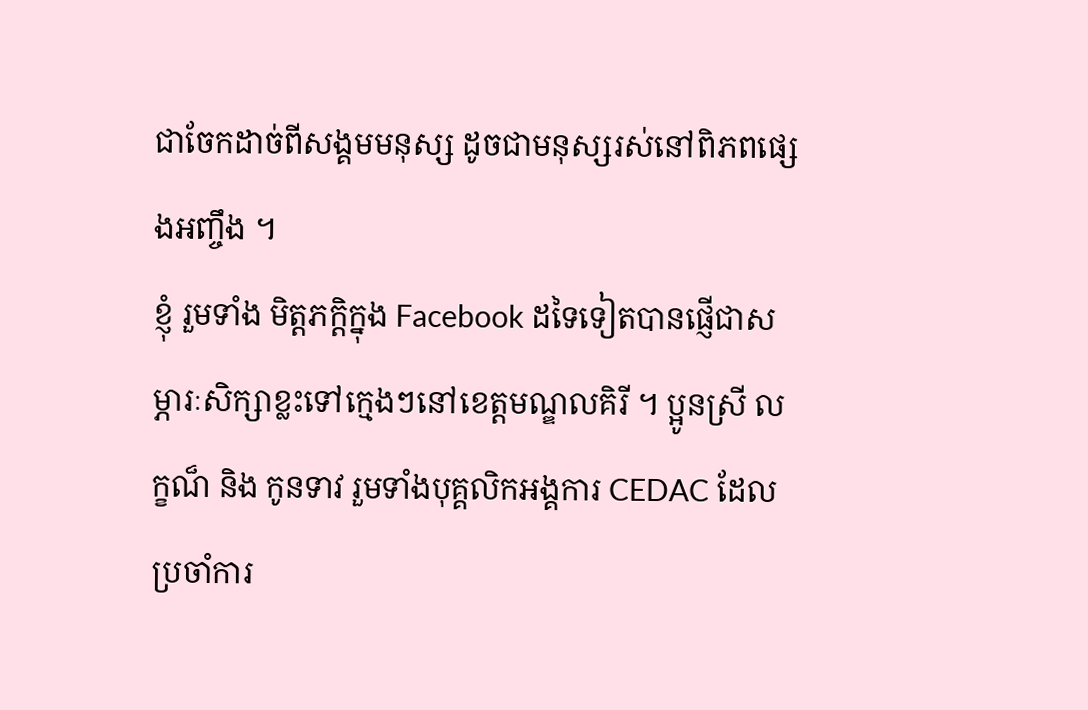ជាចែកដាច់ពីសង្គមមនុស្ស ដូចជាមនុស្សរស់នៅពិភពផ្សេងអញ្ចឹង ។
ខ្ញុំ រួមទាំង មិត្តភក្តិក្នុង Facebook ដទៃទៀតបានផ្ញើជាសម្ភារៈសិក្សាខ្លះទៅក្មេងៗនៅខេត្តមណ្ឌលគិរី ។ ប្អូនស្រី លក្ខណ៏ និង កូនទាវ រួមទាំងបុគ្គលិកអង្គការ CEDAC ដែលប្រចាំការ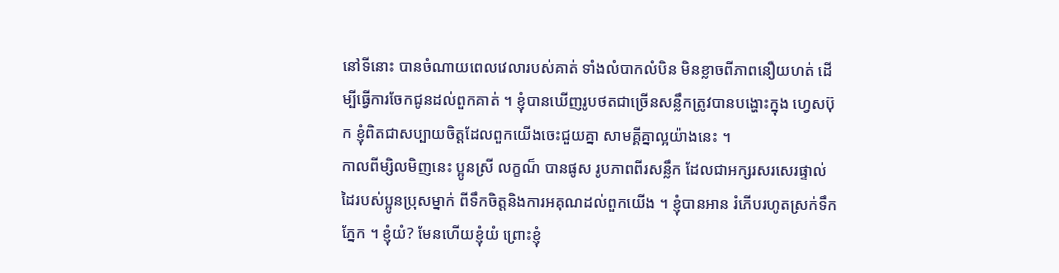នៅទីនោះ បានចំណាយពេលវេលារបស់គាត់ ទាំងលំបាកលំបិន មិនខ្លាចពីភាពនឿយហត់ ដើម្បីធ្វើការចែកជូនដល់ពួកគាត់ ។ ខ្ញុំបានឃើញរូបថតជាច្រើនសន្លឹកត្រូវបានបង្ហោះក្នុង ហ្វេសប៊ុក ខ្ញុំពិតជាសប្បាយចិត្តដែលពួកយើងចេះជួយគ្នា សាមគ្គីគ្នាល្អយ៉ាងនេះ ។
កាលពីម្សិលមិញនេះ ប្អូនស្រី លក្ខណ៏ បានផូស រូបភាពពីរសន្លឹក ដែលជាអក្សរសរសេរផ្ទាល់ដៃរបស់ប្អូនប្រុសម្នាក់ ពីទឹកចិត្តនិងការអគុណដល់ពួកយើង ។ ខ្ញុំបានអាន រំភើបរហូតស្រក់ទឹកភ្នែក ។ ខ្ញុំយំ? មែនហើយខ្ញុំយំ ព្រោះខ្ញុំ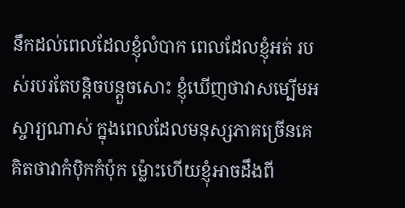នឹកដល់ពេលដែលខ្ញុំលំបាក ពេលដែលខ្ញុំអត់ របស់របរតែបន្តិចបន្តួចសោះ ខ្ញុំឃើញថាវាសម្បើមអស្ចារ្យណាស់ ក្នុងពេលដែលមនុស្សភាគច្រើនគេគិតថាវាកំប៉ិកកំប៉ុក ម្ល៉ោះហើយខ្ញុំអាចដឹងពី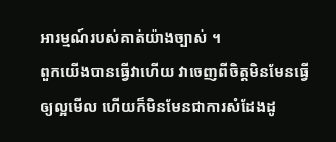អារម្មណ៍របស់គាត់យ៉ាងច្បាស់ ។
ពួកយើងបានធ្វើវាហើយ វាចេញពីចិត្តមិនមែនធ្វើឲ្យល្អមើល ហើយក៏មិនមែនជាការសំដែងដូ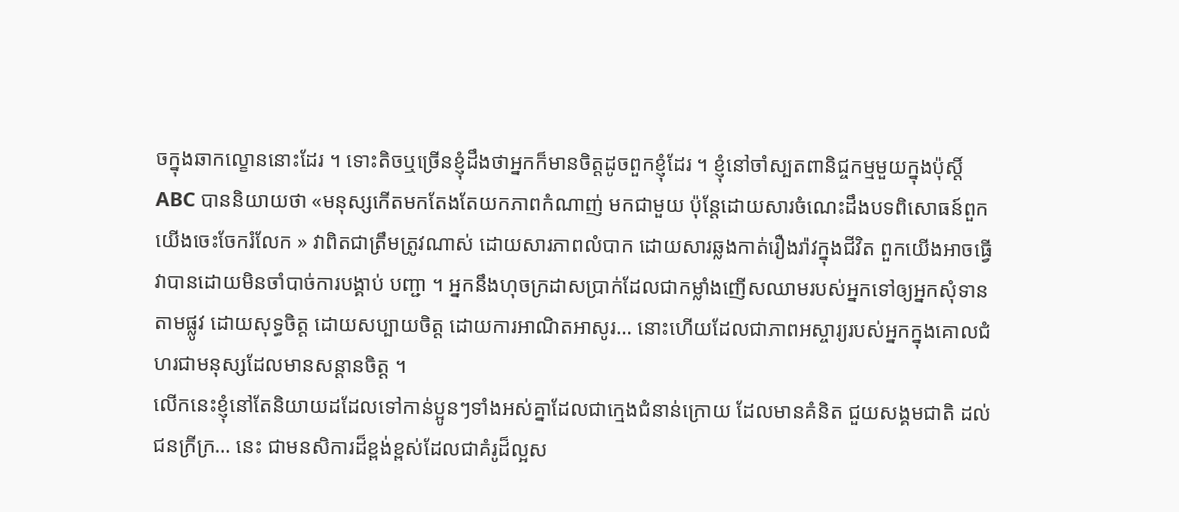ចក្នុងឆាកល្ខោននោះដែរ ។ ទោះតិចឬច្រើនខ្ញុំដឹងថាអ្នកក៏មានចិត្តដូចពួកខ្ញុំដែរ ។ ខ្ញុំនៅចាំស្បតពានិជ្ចកម្មមួយក្នុងប៉ុស្តិ៍ ABC បាននិយាយថា «មនុស្សកើតមកតែងតែយកភាពកំណាញ់ មកជាមួយ ប៉ុន្តែដោយសារចំណេះដឹងបទពិសោធន៍ពួកយើងចេះចែករំលែក » វាពិតជាត្រឹមត្រូវណាស់ ដោយសារភាពលំបាក ដោយសារឆ្លងកាត់រឿងរ៉ាវក្នុងជីវិត ពួកយើងអាចធ្វើវាបានដោយមិនចាំបាច់ការបង្គាប់ បញ្ជា ។ អ្នកនឹងហុចក្រដាសប្រាក់ដែលជាកម្លាំងញើសឈាមរបស់អ្នកទៅឲ្យអ្នកសុំទានតាមផ្លូវ ដោយសុទ្ធចិត្ត ដោយសប្បាយចិត្ត ដោយការអាណិតអាសូរ… នោះហើយដែលជាភាពអស្ចារ្យរបស់អ្នកក្នុងគោលជំហរជាមនុស្សដែលមានសន្តានចិត្ត ។
លើកនេះខ្ញុំនៅតែនិយាយដដែលទៅកាន់ប្អូនៗទាំងអស់គ្នាដែលជាក្មេងជំនាន់ក្រោយ ដែលមានគំនិត ជួយសង្គមជាតិ ដល់ជនក្រីក្រ… នេះ ជាមនសិការដ៏ខ្ពង់ខ្ពស់ដែលជាគំរូដ៏ល្អស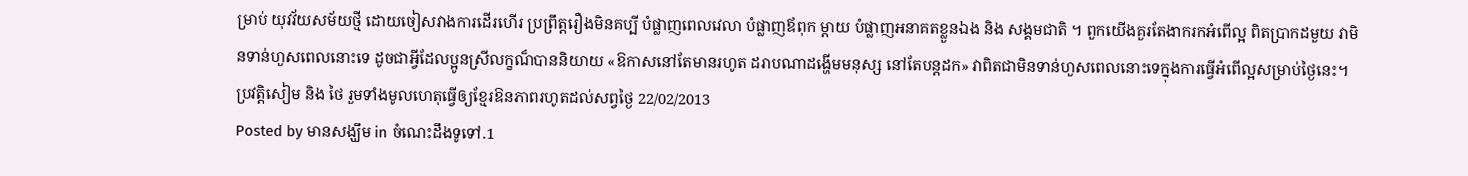ម្រាប់ យុវវ័យសម័យថ្មី ដោយចៀសវាងការដើរហើរ ប្រព្រឹត្តរឿងមិនគប្បី បំផ្លាញពេលវេលា បំផ្លាញឪពុក ម្ដាយ បំផ្លាញអនាគតខ្លួនឯង និង សង្គមជាតិ ។ ពួកយើងគួរតែងាករកអំពើល្អ ពិតប្រាកដមួយ វាមិនទាន់ហួសពេលនោះទេ ដូចជាអ្វីដែលប្អូនស្រីលក្ខណ៏បាននិយាយ «ឱកាសនៅតែមានរហូត ដរាបណាដង្ហើមមនុស្ស នៅតែបន្តដក» វាពិតជាមិនទាន់ហួសពេលនោះទេក្នុងការធ្វើអំពើល្អសម្រាប់ថ្ងៃនេះ។
ប្រវត្តិសៀម និង ថៃ រួមទាំងមូលហេតុធ្វើឲ្យខ្មែរឱនភាពរហូតដល់សព្វថ្ងៃ 22/02/2013
Posted by មានសង្ឃឹម in ចំណេះដឹងទូទៅ.1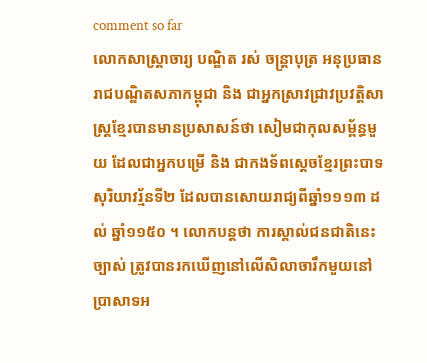comment so far
លោកសាស្ត្រាចារ្យ បណ្ឌិត រស់ ចន្ត្រាបុត្រ អនុប្រធានរាជបណ្ឌិតសភាកម្ពុជា និង ជាអ្នកស្រាវជ្រាវប្រវត្តិសាស្ត្រខ្មែរបានមានប្រសាសន៍ថា សៀមជាកុលសម្ព័ន្ធមួយ ដែលជាអ្នកបម្រើ និង ជាកងទ័ពស្ដេចខ្មែរព្រះបាទសុរិយាវរ្ម័នទី២ ដែលបានសោយរាជ្យពីឆ្នាំ១១១៣ ដល់ ឆ្នាំ១១៥០ ។ លោកបន្តថា ការស្គាល់ជនជាតិនេះច្បាស់ ត្រូវបានរកឃើញនៅលើសិលាចារឹកមួយនៅប្រាសាទអ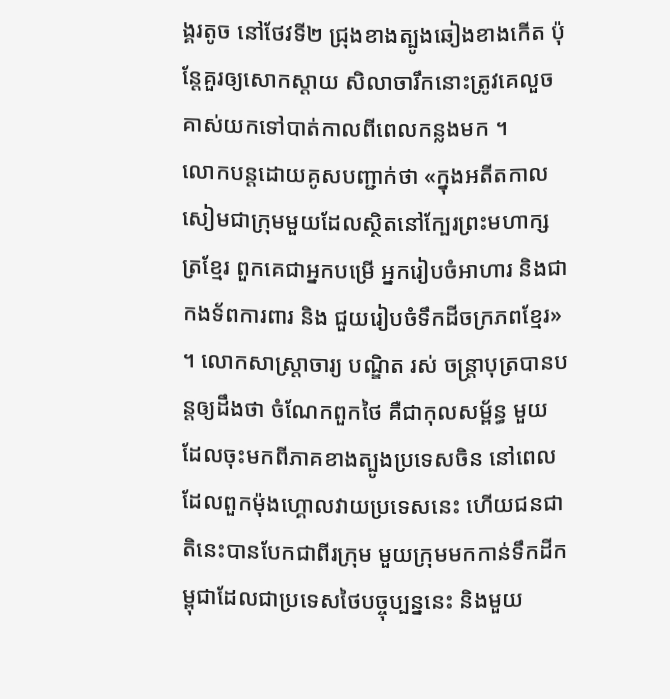ង្គរតូច នៅថែវទី២ ជ្រុងខាងត្បូងឆៀងខាងកើត ប៉ុន្តែគួរឲ្យសោកស្ដាយ សិលាចារឹកនោះត្រូវគេលួចគាស់យកទៅបាត់កាលពីពេលកន្លងមក ។
លោកបន្តដោយគូសបញ្ជាក់ថា «ក្នុងអតីតកាល សៀមជាក្រុមមួយដែលស្ថិតនៅក្បែរព្រះមហាក្សត្រខ្មែរ ពួកគេជាអ្នកបម្រើ អ្នករៀបចំអាហារ និងជាកងទ័ពការពារ និង ជួយរៀបចំទឹកដីចក្រភពខ្មែរ» ។ លោកសាស្ត្រាចារ្យ បណ្ឌិត រស់ ចន្ត្រាបុត្របានបន្តឲ្យដឹងថា ចំណែកពួកថៃ គឺជាកុលសម្ព័ន្ធ មួយដែលចុះមកពីភាគខាងត្បូងប្រទេសចិន នៅពេលដែលពួកម៉ុងហ្គោលវាយប្រទេសនេះ ហើយជនជាតិនេះបានបែកជាពីរក្រុម មួយក្រុមមកកាន់ទឹកដីកម្ពុជាដែលជាប្រទេសថៃបច្ចុប្បន្ននេះ និងមួយ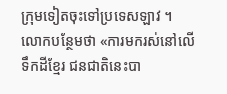ក្រុមទៀតចុះទៅប្រទេសឡាវ ។
លោកបន្ថែមថា «ការមករស់នៅលើទឹកដីខ្មែរ ជនជាតិនេះបា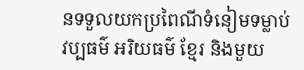នទទួលយកប្រពៃណីទំនៀមទម្លាប់ វប្បធម៌ អរិយធម៌ ខ្មែរ និងមួយ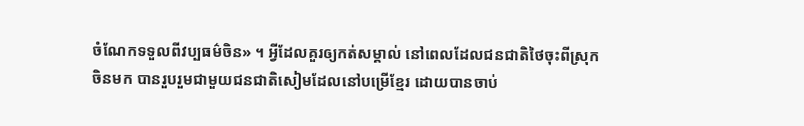ចំណែកទទួលពីវប្បធម៌ចិន» ។ អ្វីដែលគួរឲ្យកត់សម្គាល់ នៅពេលដែលជនជាតិថៃចុះពីស្រុកចិនមក បានរួបរួមជាមួយជនជាតិសៀមដែលនៅបម្រើខ្មែរ ដោយបានចាប់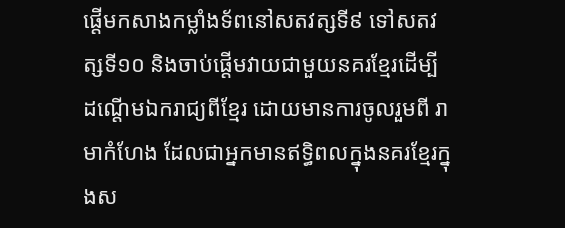ផ្ដើមកសាងកម្លាំងទ័ពនៅសតវត្សទី៩ ទៅសតវត្សទី១០ និងចាប់ផ្ដើមវាយជាមួយនគរខ្មែរដើម្បីដណ្ដើមឯករាជ្យពីខ្មែរ ដោយមានការចូលរួមពី រាមាកំហែង ដែលជាអ្នកមានឥទ្ធិពលក្នុងនគរខ្មែរក្នុងស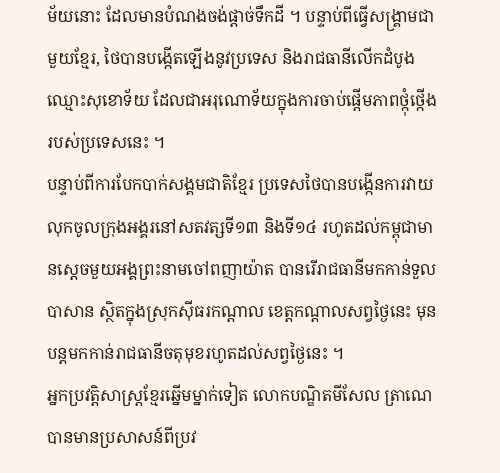ម័យនោះ ដែលមានបំណងចង់ផ្ដាច់ទឹកដី ។ បន្ទាប់ពីធ្វើសង្គ្រាមជាមួយខ្មែរ, ថៃបានបង្កើតឡើងនូវប្រទេស និងរាជធានីលើកដំបូងឈ្មោះសុខោទ័យ ដែលជាអរុណោទ័យក្នុងការចាប់ផ្ដើមភាពថ្កុំថ្កើងរបស់ប្រទេសនេះ ។
បន្ទាប់ពីការបែកបាក់សង្គមជាតិខ្មែរ ប្រទេសថៃបានបង្កើនការវាយលុកចូលក្រុងអង្គរនៅសតវត្សទី១៣ និងទី១៤ រហូតដល់កម្ពុជាមានស្ដេចមួយអង្គព្រះនាមចៅពញាយ៉ាត បានរើរាជធានីមកកាន់ទួលបាសាន ស្ថិតក្នុងស្រុកស៊ីធរកណ្ដាល ខេត្តកណ្ដាលសព្វថ្ងៃនេះ មុនបន្តមកកាន់រាជធានីចតុមុខរហូតដល់សព្វថ្ងៃនេះ ។
អ្នកប្រវត្តិសាស្ត្រខ្មែរឆ្នើមម្នាក់ទៀត លោកបណ្ឌិតមីសែល ត្រាណេ បានមានប្រសាសន៍ពីប្រវ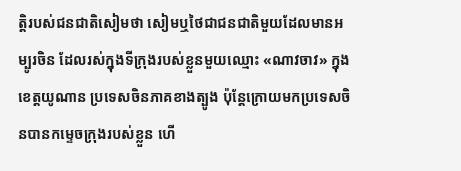ត្តិរបស់ជនជាតិសៀមថា សៀមឬថៃជាជនជាតិមួយដែលមានអម្បូរចិន ដែលរស់ក្នុងទីក្រុងរបស់ខ្លួនមួយឈ្មោះ «ណាវចាវ» ក្នុងខេត្តយូណាន ប្រទេសចិនភាគខាងត្បូង ប៉ុន្តែក្រោយមកប្រទេសចិនបានកម្ទេចក្រុងរបស់ខ្លួន ហើ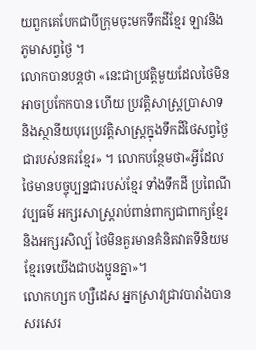យពួកគេបែកជាបីក្រុមចុះមកទឹកដីខ្មែរ ឡាវនិងភូមាសព្វថ្ងៃ ។
លោកបានបន្តថា «នេះជាប្រវត្តិមួយដែលថៃមិនអាចប្រកែកបាន ហើយ ប្រវត្តិសាស្ត្រប្រាសាទ និងស្ថានីយបុរេប្រវត្តិសាស្ត្រក្នុងទឹកដីថៃសព្វថ្ងៃជារបស់នគរខ្មែរ» ។ លោកបន្ថែមថា«អ្វីដែលថៃមានបច្ចុប្បន្នជារបស់ខ្មែរ ទាំងទឹកដី ប្រពៃណី វប្បធម៌ អក្សរសាស្ត្ររាប់ពាន់ពាក្យជាពាក្យខ្មែរ និងអក្សរសិល្ប៍ ថៃមិនគួរមានគំនិតវាតទីនិយមខ្មែរទេយើងជាបងប្អូនគ្នា»។
លោកហ្សក ហ្សឺដេស អ្នកស្រាវជ្រាវបារាំងបានសរសេរ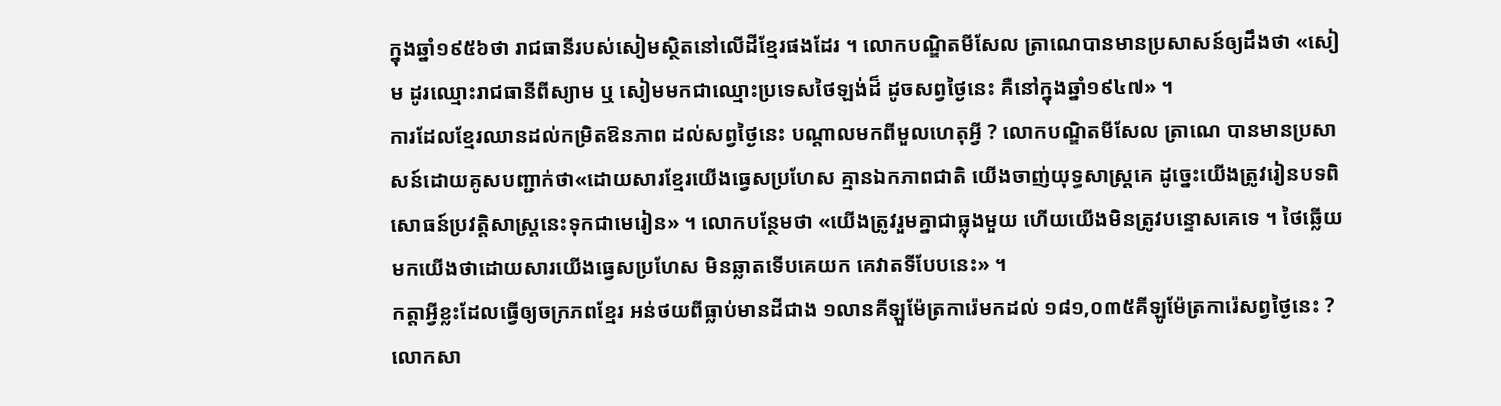ក្នុងឆ្នាំ១៩៥៦ថា រាជធានីរបស់សៀមស្ថិតនៅលើដីខ្មែរផងដែរ ។ លោកបណ្ឌិតមីសែល ត្រាណេបានមានប្រសាសន៍ឲ្យដឹងថា «សៀម ដូរឈ្មោះរាជធានីពីស្យាម ឬ សៀមមកជាឈ្មោះប្រទេសថៃឡង់ដ៏ ដូចសព្វថ្ងៃនេះ គឺនៅក្នុងឆ្នាំ១៩៤៧» ។
ការដែលខ្មែរឈានដល់កម្រិតឱនភាព ដល់សព្វថ្ងៃនេះ បណ្ដាលមកពីមួលហេតុអ្វី ? លោកបណ្ឌិតមីសែល ត្រាណេ បានមានប្រសាសន៍ដោយគូសបញ្ជាក់ថា«ដោយសារខ្មែរយើងធ្វេសប្រហែស គ្មានឯកភាពជាតិ យើងចាញ់យុទ្ធសាស្ត្រគេ ដូច្នេះយើងត្រូវរៀនបទពិសោធន៍ប្រវត្តិសាស្ត្រនេះទុកជាមេរៀន» ។ លោកបន្ថែមថា «យើងត្រូវរួមគ្នាជាធ្លុងមួយ ហើយយើងមិនត្រូវបន្ទោសគេទេ ។ ថៃឆ្លើយមកយើងថាដោយសារយើងធ្វេសប្រហែស មិនឆ្លាតទើបគេយក គេវាតទីបែបនេះ» ។
កត្តាអ្វីខ្លះដែលធ្វើឲ្យចក្រភពខ្មែរ អន់ថយពីធ្លាប់មានដីជាង ១លានគីឡួម៉ែត្រការ៉េមកដល់ ១៨១,០៣៥គីឡូម៉ែត្រការ៉េសព្វថ្ងៃនេះ ?លោកសា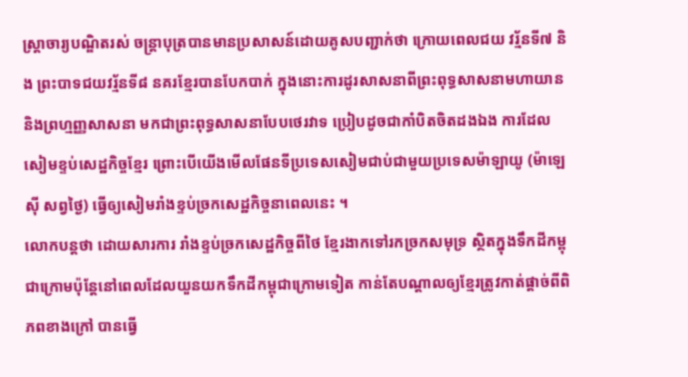ស្ត្រាចារ្យបណ្ឌិតរស់ ចន្ត្រាបុត្របានមានប្រសាសន៍ដោយគូសបញ្ជាក់ថា ក្រោយពេលជយ វរ្ម័នទី៧ និង ព្រះបាទជយវរ្ម័នទី៨ នគរខ្មែរបានបែកបាក់ ក្នុងនោះការដូរសាសនាពីព្រះពុទ្ធសាសនាមហាយាន និងព្រហ្មញ្ញសាសនា មកជាព្រះពុទ្ធសាសនាបែបថេរវាទ ប្រៀបដូចជាកាំបិតចិតដងឯង ការដែលសៀមខ្ទប់សេដ្ឋកិច្ចខ្មែរ ព្រោះបើយើងមើលផែនទីប្រទេសសៀមជាប់ជាមួយប្រទេសម៉ាឡាយូ (ម៉ាឡេស៊ី សព្វថ្ងៃ) ធ្វើឲ្យសៀមរាំងខ្ទប់ច្រកសេដ្ឋកិច្ចនាពេលនេះ ។
លោកបន្តថា ដោយសារការ រាំងខ្ទប់ច្រកសេដ្ឋកិច្ចពីថៃ ខ្មែរងាកទៅរកច្រកសមុទ្រ ស្ថិតក្នុងទឹកដីកម្ពុជាក្រោមប៉ុន្តែនៅពេលដែលយួនយកទឹកដីកម្ពុជាក្រោមទៀត កាន់តែបណ្ដាលឲ្យខ្មែរត្រូវកាត់ផ្ដាច់ពីពិភពខាងក្រៅ បានធ្វើ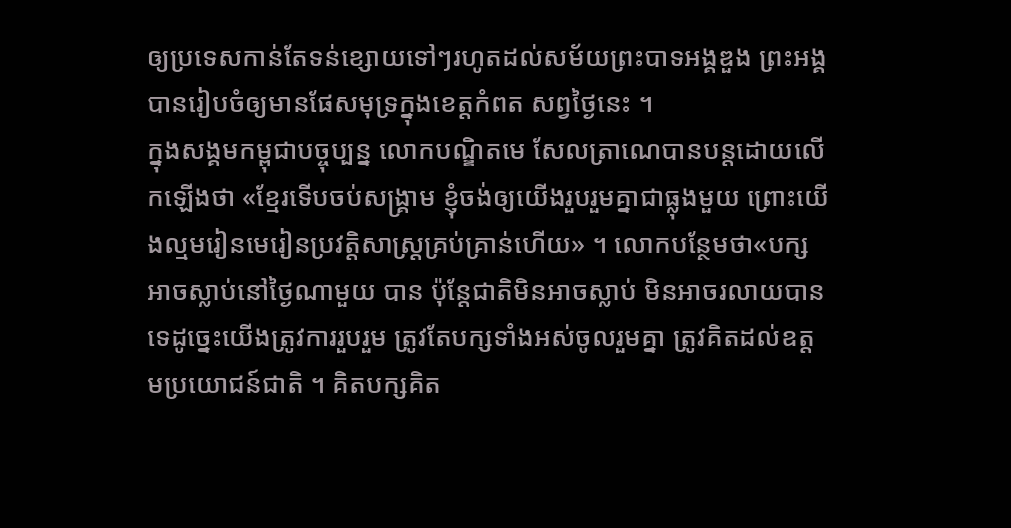ឲ្យប្រទេសកាន់តែទន់ខ្សោយទៅៗរហូតដល់សម័យព្រះបាទអង្គឌួង ព្រះអង្គបានរៀបចំឲ្យមានផែសមុទ្រក្នុងខេត្តកំពត សព្វថ្ងៃនេះ ។
ក្នុងសង្គមកម្ពុជាបច្ចុប្បន្ន លោកបណ្ឌិតមេ សែលត្រាណេបានបន្តដោយលើកឡើងថា «ខ្មែរទើបចប់សង្គ្រាម ខ្ញុំចង់ឲ្យយើងរួបរួមគ្នាជាធ្លុងមួយ ព្រោះយើងល្មមរៀនមេរៀនប្រវត្តិសាស្ត្រគ្រប់គ្រាន់ហើយ» ។ លោកបន្ថែមថា«បក្សអាចស្លាប់នៅថ្ងៃណាមួយ បាន ប៉ុន្តែជាតិមិនអាចស្លាប់ មិនអាចរលាយបានទេដូច្នេះយើងត្រូវការរួបរួម ត្រូវតែបក្សទាំងអស់ចូលរួមគ្នា ត្រូវគិតដល់ឧត្ដមប្រយោជន៍ជាតិ ។ គិតបក្សគិត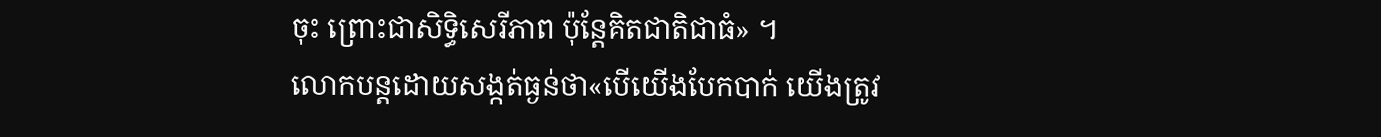ចុះ ព្រោះជាសិទ្ធិសេរីភាព ប៉ុន្តែគិតជាតិជាធំ» ។
លោកបន្តដោយសង្កត់ធ្ងន់ថា«បើយើងបែកបាក់ យើងត្រូវ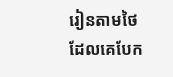រៀនតាមថៃ ដែលគេបែក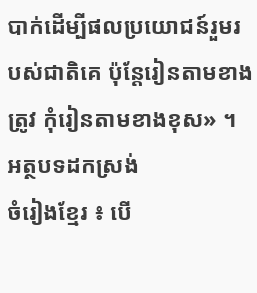បាក់ដើម្បីផលប្រយោជន៍រួមរបស់ជាតិគេ ប៉ុន្តែរៀនតាមខាងត្រូវ កុំរៀនតាមខាងខុស» ។
អត្ថបទដកស្រង់
ចំរៀងខ្មែរ ៖ បើ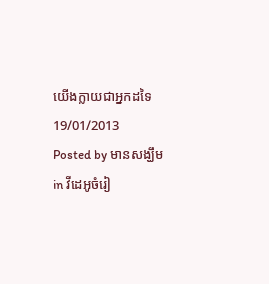យើងក្លាយជាអ្នកដទៃ 19/01/2013
Posted by មានសង្ឃឹម in វីដេអូចំរៀ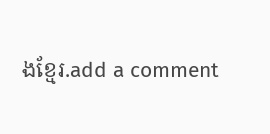ងខ្មែរ.add a comment